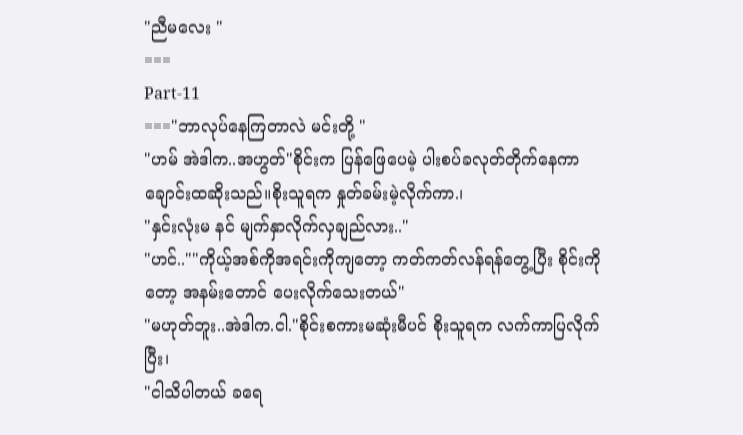"ညီမလေး "
===
Part-11
==="ဘာလုပ်နေကြတာလဲ မင်းတို့ "
"ဟမ် အဲဒါက..အဟွတ်"စိုင်းက ပြန်ဖြေပေမဲ့ ပါးစပ်ခလုတ်တိုက်နေကာ ချောင်းထဆိုးသည်။စိုးသူရက နှုတ်ခမ်းမဲ့လိုက်ကာ.၊
"နှင်းလုံးမ နင် မျက်နှာလိုက်လှချည်လား.."
"ဟင်..""ကိုယ့်အစ်ကိုအရင်းကိုကျတော့ ကတ်ကတ်လန်ရန်တွေ့ပြီး စိုင်းကိုတော့ အနမ်းတောင် ပေးလိုက်သေးတယ်"
"မဟုတ်ဘူး..အဲဒါက.ငါ."စိုင်းစကားမဆုံးမီပင် စိုးသူရက လက်ကာပြလိုက်ပြီး၊
"ငါသိပါတယ် ခရေ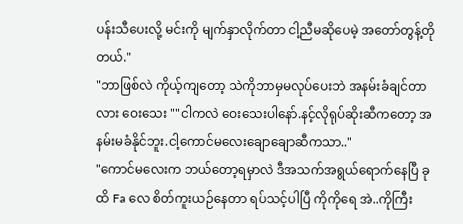ပန်းသီပေးလို့ မင်းကို မျက်နှာလိုက်တာ ငါ့ညီမဆိုပေမဲ့ အတော်တွန့်တိုတယ်."
"ဘာဖြစ်လဲ ကိုယ့်ကျတော့ သဲကိုဘာမှမလုပ်ပေးဘဲ အနမ်းခံချင်တာလား ဝေးသေး ""ငါကလဲ ဝေးသေးပါနော်.နင့်လိုရုပ်ဆိုးဆီကတော့ အနမ်းမခံနိုင်ဘူး.ငါ့ကောင်မလေးချောချောဆီကသာ.."
"ကောင်မလေးက ဘယ်တော့ရမှာလဲ ဒီအသက်အရွယ်ရောက်နေပြီ ခုထိ Fa လေ စိတ်ကူးယဉ်နေတာ ရပ်သင့်ပါပြီ ကိုကိုရေ အဲ..ကိုကြီး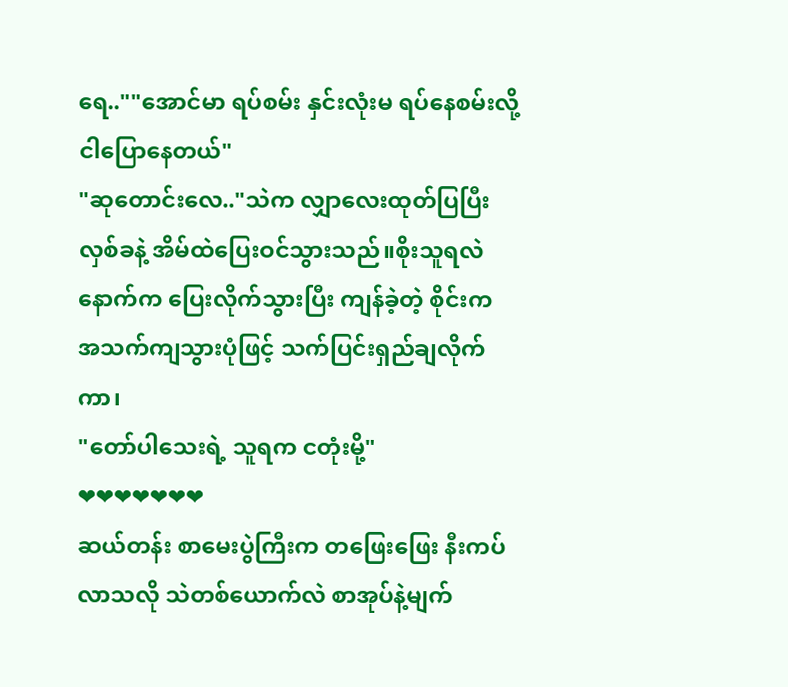ရေ..""အောင်မာ ရပ်စမ်း နှင်းလုံးမ ရပ်နေစမ်းလို့ငါပြောနေတယ်"
"ဆုတောင်းလေ.."သဲက လျှာလေးထုတ်ပြပြီး လှစ်ခနဲ့ အိမ်ထဲပြေးဝင်သွားသည်။စိုးသူရလဲ နောက်က ပြေးလိုက်သွားပြီး ကျန်ခဲ့တဲ့ စိုင်းက အသက်ကျသွားပုံဖြင့် သက်ပြင်းရှည်ချလိုက်ကာ၊
"တော်ပါသေးရဲ့ သူရက ငတုံးမို့"
❤❤❤❤❤❤❤
ဆယ်တန်း စာမေးပွဲကြီးက တဖြေးဖြေး နီးကပ်လာသလို သဲတစ်ယောက်လဲ စာအုပ်နဲ့မျက်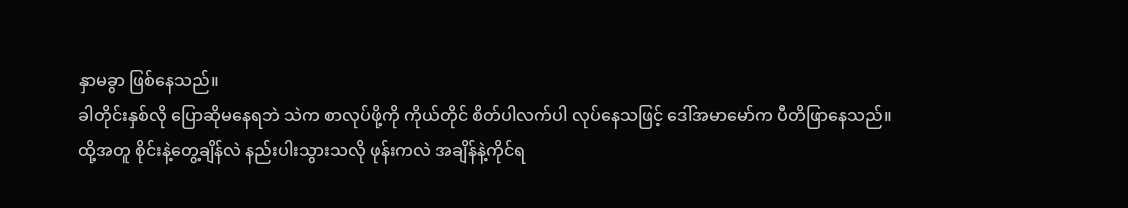နှာမခွာ ဖြစ်နေသည်။
ခါတိုင်းနှစ်လို ပြောဆိုမနေရဘဲ သဲက စာလုပ်ဖို့ကို ကိုယ်တိုင် စိတ်ပါလက်ပါ လုပ်နေသဖြင့် ဒေါ်အမာမော်က ပီတိဖြာနေသည်။
ထို့အတူ စိုင်းနဲ့တွေ့ချိန်လဲ နည်းပါးသွားသလို ဖုန်းကလဲ အချိန်နဲ့ကိုင်ရ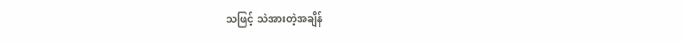သဖြင့် သဲအားတဲ့အချိန်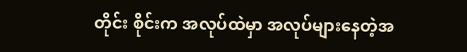တိုင်း စိုင်းက အလုပ်ထဲမှာ အလုပ်များနေတဲ့အ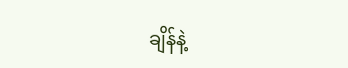ချိန်နဲ့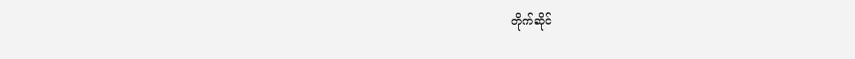တိုက်ဆိုင်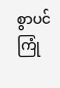စွာပင် ကြုံ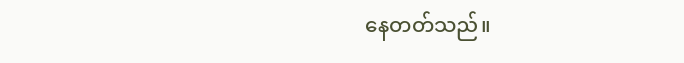နေတတ်သည်။